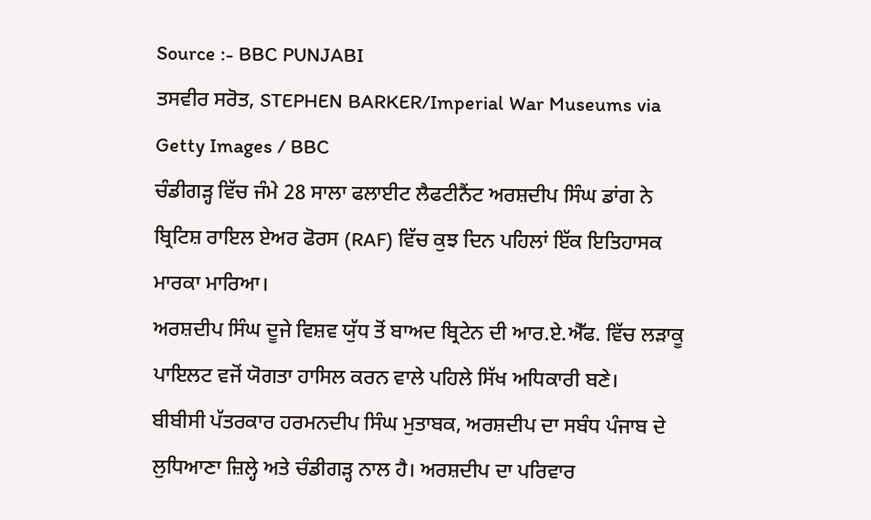Source :- BBC PUNJABI
ਤਸਵੀਰ ਸਰੋਤ, STEPHEN BARKER/Imperial War Museums via Getty Images / BBC
ਚੰਡੀਗੜ੍ਹ ਵਿੱਚ ਜੰਮੇ 28 ਸਾਲਾ ਫਲਾਈਟ ਲੈਫਟੀਨੈਂਟ ਅਰਸ਼ਦੀਪ ਸਿੰਘ ਡਾਂਗ ਨੇ ਬ੍ਰਿਟਿਸ਼ ਰਾਇਲ ਏਅਰ ਫੋਰਸ (RAF) ਵਿੱਚ ਕੁਝ ਦਿਨ ਪਹਿਲਾਂ ਇੱਕ ਇਤਿਹਾਸਕ ਮਾਰਕਾ ਮਾਰਿਆ।
ਅਰਸ਼ਦੀਪ ਸਿੰਘ ਦੂਜੇ ਵਿਸ਼ਵ ਯੁੱਧ ਤੋਂ ਬਾਅਦ ਬ੍ਰਿਟੇਨ ਦੀ ਆਰ.ਏ.ਐੱਫ. ਵਿੱਚ ਲੜਾਕੂ ਪਾਇਲਟ ਵਜੋਂ ਯੋਗਤਾ ਹਾਸਿਲ ਕਰਨ ਵਾਲੇ ਪਹਿਲੇ ਸਿੱਖ ਅਧਿਕਾਰੀ ਬਣੇ।
ਬੀਬੀਸੀ ਪੱਤਰਕਾਰ ਹਰਮਨਦੀਪ ਸਿੰਘ ਮੁਤਾਬਕ, ਅਰਸ਼ਦੀਪ ਦਾ ਸਬੰਧ ਪੰਜਾਬ ਦੇ ਲੁਧਿਆਣਾ ਜ਼ਿਲ੍ਹੇ ਅਤੇ ਚੰਡੀਗੜ੍ਹ ਨਾਲ ਹੈ। ਅਰਸ਼ਦੀਪ ਦਾ ਪਰਿਵਾਰ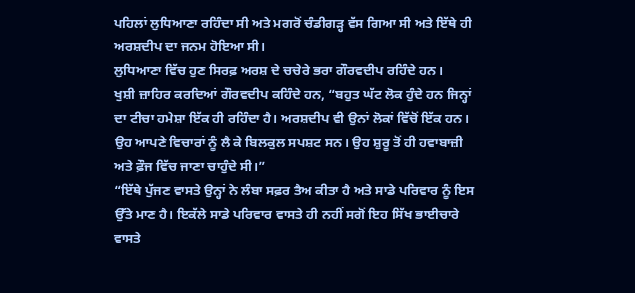ਪਹਿਲਾਂ ਲੁਧਿਆਣਾ ਰਹਿੰਦਾ ਸੀ ਅਤੇ ਮਗਰੋਂ ਚੰਡੀਗੜ੍ਹ ਵੱਸ ਗਿਆ ਸੀ ਅਤੇ ਇੱਥੇ ਹੀ ਅਰਸ਼ਦੀਪ ਦਾ ਜਨਮ ਹੋਇਆ ਸੀ।
ਲੁਧਿਆਣਾ ਵਿੱਚ ਹੁਣ ਸਿਰਫ਼ ਅਰਸ਼ ਦੇ ਚਚੇਰੇ ਭਰਾ ਗੌਰਵਦੀਪ ਰਹਿੰਦੇ ਹਨ।
ਖੁਸ਼ੀ ਜ਼ਾਹਿਰ ਕਰਦਿਆਂ ਗੌਰਵਦੀਪ ਕਹਿੰਦੇ ਹਨ, “ਬਹੁਤ ਘੱਟ ਲੋਕ ਹੁੰਦੇ ਹਨ ਜਿਨ੍ਹਾਂ ਦਾ ਟੀਚਾ ਹਮੇਸ਼ਾ ਇੱਕ ਹੀ ਰਹਿੰਦਾ ਹੈ। ਅਰਸ਼ਦੀਪ ਵੀ ਉਨਾਂ ਲੋਕਾਂ ਵਿੱਚੋਂ ਇੱਕ ਹਨ। ਉਹ ਆਪਣੇ ਵਿਚਾਰਾਂ ਨੂੰ ਲੈ ਕੇ ਬਿਲਕੁਲ ਸਪਸ਼ਟ ਸਨ। ਉਹ ਸ਼ੁਰੂ ਤੋਂ ਹੀ ਹਵਾਬਾਜ਼ੀ ਅਤੇ ਫ਼ੌਜ ਵਿੱਚ ਜਾਣਾ ਚਾਹੁੰਦੇ ਸੀ।”
“ਇੱਥੇ ਪੁੱਜਣ ਵਾਸਤੇ ਉਨ੍ਹਾਂ ਨੇ ਲੰਬਾ ਸਫ਼ਰ ਤੈਅ ਕੀਤਾ ਹੈ ਅਤੇ ਸਾਡੇ ਪਰਿਵਾਰ ਨੂੰ ਇਸ ਉੱਤੇ ਮਾਣ ਹੈ। ਇਕੱਲੇ ਸਾਡੇ ਪਰਿਵਾਰ ਵਾਸਤੇ ਹੀ ਨਹੀਂ ਸਗੋਂ ਇਹ ਸਿੱਖ ਭਾਈਚਾਰੇ ਵਾਸਤੇ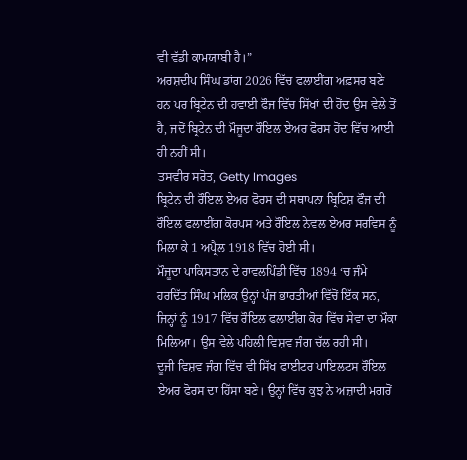ਵੀ ਵੱਡੀ ਕਾਮਯਾਬੀ ਹੈ।”
ਅਰਸ਼ਦੀਪ ਸਿੰਘ ਡਾਂਗ 2026 ਵਿੱਚ ਫਲਾਈਂਗ ਅਫ਼ਸਰ ਬਣੇ ਹਨ ਪਰ ਬ੍ਰਿਟੇਨ ਦੀ ਹਵਾਈ ਫੌਜ ਵਿੱਚ ਸਿੱਖਾਂ ਦੀ ਹੋਂਦ ਉਸ ਵੇਲੇ ਤੋਂ ਹੈ, ਜਦੋਂ ਬ੍ਰਿਟੇਨ ਦੀ ਮੌਜੂਦਾ ਰੌਇਲ ਏਅਰ ਫੋਰਸ ਹੋਂਦ ਵਿੱਚ ਆਈ ਹੀ ਨਹੀਂ ਸੀ।
ਤਸਵੀਰ ਸਰੋਤ, Getty Images
ਬ੍ਰਿਟੇਨ ਦੀ ਰੌਇਲ ਏਅਰ ਫੋਰਸ ਦੀ ਸਥਾਪਨਾ ਬ੍ਰਿਟਿਸ਼ ਫੌਜ ਦੀ ਰੌਇਲ ਫਲਾਈਂਗ ਕੋਰਪਸ ਅਤੇ ਰੌਇਲ ਨੇਵਲ ਏਅਰ ਸਰਵਿਸ ਨੂੰ ਮਿਲਾ ਕੇ 1 ਅਪ੍ਰੈਲ 1918 ਵਿੱਚ ਹੋਈ ਸੀ।
ਮੌਜੂਦਾ ਪਾਕਿਸਤਾਨ ਦੇ ਰਾਵਲਪਿੰਡੀ ਵਿੱਚ 1894 ‘ਚ ਜੰਮੇ ਹਰਦਿੱਤ ਸਿੰਘ ਮਲਿਕ ਉਨ੍ਹਾਂ ਪੰਜ ਭਾਰਤੀਆਂ ਵਿੱਚੋਂ ਇੱਕ ਸਨ, ਜਿਨ੍ਹਾਂ ਨੂੰ 1917 ਵਿੱਚ ਰੌਇਲ ਫਲਾਈਂਗ ਕੋਰ ਵਿੱਚ ਸੇਵਾ ਦਾ ਮੌਕਾ ਮਿਲਿਆ। ਉਸ ਵੇਲੇ ਪਹਿਲੀ ਵਿਸ਼ਵ ਜੰਗ ਚੱਲ ਰਹੀ ਸੀ।
ਦੂਜੀ ਵਿਸ਼ਵ ਜੰਗ ਵਿੱਚ ਵੀ ਸਿੱਖ ਫਾਈਟਰ ਪਾਇਲਟਸ ਰੌਇਲ ਏਅਰ ਫੋਰਸ ਦਾ ਹਿੱਸਾ ਬਣੇ। ਉਨ੍ਹਾਂ ਵਿੱਚ ਕੁਝ ਨੇ ਅਜ਼ਾਦੀ ਮਗਰੋਂ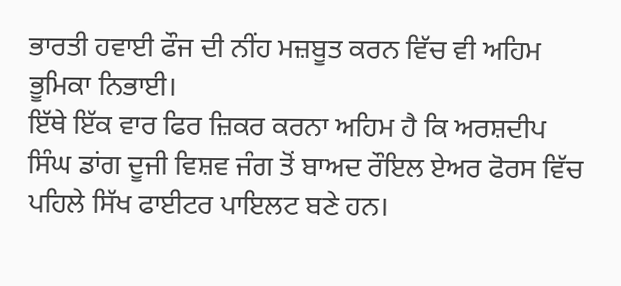ਭਾਰਤੀ ਹਵਾਈ ਫੌਜ ਦੀ ਨੀਂਹ ਮਜ਼ਬੂਤ ਕਰਨ ਵਿੱਚ ਵੀ ਅਹਿਮ ਭੂਮਿਕਾ ਨਿਭਾਈ।
ਇੱਥੇ ਇੱਕ ਵਾਰ ਫਿਰ ਜ਼ਿਕਰ ਕਰਨਾ ਅਹਿਮ ਹੈ ਕਿ ਅਰਸ਼ਦੀਪ ਸਿੰਘ ਡਾਂਗ ਦੂਜੀ ਵਿਸ਼ਵ ਜੰਗ ਤੋਂ ਬਾਅਦ ਰੌਇਲ ਏਅਰ ਫੋਰਸ ਵਿੱਚ ਪਹਿਲੇ ਸਿੱਖ ਫਾਈਟਰ ਪਾਇਲਟ ਬਣੇ ਹਨ।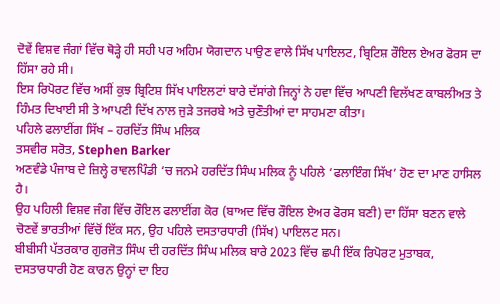ਦੋਵੇਂ ਵਿਸ਼ਵ ਜੰਗਾਂ ਵਿੱਚ ਥੋੜ੍ਹੇ ਹੀ ਸਹੀ ਪਰ ਅਹਿਮ ਯੋਗਦਾਨ ਪਾਉਣ ਵਾਲੇ ਸਿੱਖ ਪਾਇਲਟ, ਬ੍ਰਿਟਿਸ਼ ਰੌਇਲ ਏਅਰ ਫੋਰਸ ਦਾ ਹਿੱਸਾ ਰਹੇ ਸੀ।
ਇਸ ਰਿਪੋਰਟ ਵਿੱਚ ਅਸੀਂ ਕੁਝ ਬ੍ਰਿਟਿਸ਼ ਸਿੱਖ ਪਾਇਲਟਾਂ ਬਾਰੇ ਦੱਸਾਂਗੇ ਜਿਨ੍ਹਾਂ ਨੇ ਹਵਾ ਵਿੱਚ ਆਪਣੀ ਵਿਲੱਖਣ ਕਾਬਲੀਅਤ ਤੇ ਹਿੰਮਤ ਦਿਖਾਈ ਸੀ ਤੇ ਆਪਣੀ ਦਿੱਖ ਨਾਲ ਜੁੜੇ ਤਜਰਬੇ ਅਤੇ ਚੁਣੌਤੀਆਂ ਦਾ ਸਾਹਮਣਾ ਕੀਤਾ।
ਪਹਿਲੇ ਫਲਾਈਂਗ ਸਿੱਖ – ਹਰਦਿੱਤ ਸਿੰਘ ਮਲਿਕ
ਤਸਵੀਰ ਸਰੋਤ, Stephen Barker
ਅਣਵੰਡੇ ਪੰਜਾਬ ਦੇ ਜ਼ਿਲ੍ਹੇ ਰਾਵਲਪਿੰਡੀ ‘ਚ ਜਨਮੇ ਹਰਦਿੱਤ ਸਿੰਘ ਮਲਿਕ ਨੂੰ ਪਹਿਲੇ ‘ਫਲਾਇੰਗ ਸਿੱਖ’ ਹੋਣ ਦਾ ਮਾਣ ਹਾਸਿਲ ਹੈ।
ਉਹ ਪਹਿਲੀ ਵਿਸ਼ਵ ਜੰਗ ਵਿੱਚ ਰੌਇਲ ਫਲਾਈਂਗ ਕੋਰ (ਬਾਅਦ ਵਿੱਚ ਰੌਇਲ ਏਅਰ ਫੋਰਸ ਬਣੀ) ਦਾ ਹਿੱਸਾ ਬਣਨ ਵਾਲੇ ਚੋਣਵੇਂ ਭਾਰਤੀਆਂ ਵਿੱਚੋਂ ਇੱਕ ਸਨ, ਉਹ ਪਹਿਲੇ ਦਸਤਾਰਧਾਰੀ (ਸਿੱਖ) ਪਾਇਲਟ ਸਨ।
ਬੀਬੀਸੀ ਪੱਤਰਕਾਰ ਗੁਰਜੋਤ ਸਿੰਘ ਦੀ ਹਰਦਿੱਤ ਸਿੰਘ ਮਲਿਕ ਬਾਰੇ 2023 ਵਿੱਚ ਛਪੀ ਇੱਕ ਰਿਪੋਰਟ ਮੁਤਾਬਕ, ਦਸਤਾਰਧਾਰੀ ਹੋਣ ਕਾਰਨ ਉਨ੍ਹਾਂ ਦਾ ਇਹ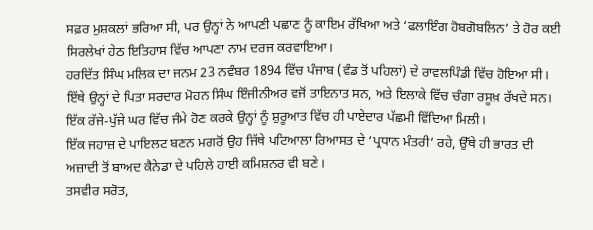ਸਫ਼ਰ ਮੁਸ਼ਕਲਾਂ ਭਰਿਆ ਸੀ, ਪਰ ਉਨ੍ਹਾਂ ਨੇ ਆਪਣੀ ਪਛਾਣ ਨੂੰ ਕਾਇਮ ਰੱਖਿਆ ਅਤੇ ‘ਫਲਾਇੰਗ ਹੋਬਗੋਬਲਿਨ’ ਤੇ ਹੋਰ ਕਈ ਸਿਰਲੇਖਾਂ ਹੇਠ ਇਤਿਹਾਸ ਵਿੱਚ ਆਪਣਾ ਨਾਮ ਦਰਜ ਕਰਵਾਇਆ।
ਹਰਦਿੱਤ ਸਿੰਘ ਮਲਿਕ ਦਾ ਜਨਮ 23 ਨਵੰਬਰ 1894 ਵਿੱਚ ਪੰਜਾਬ (ਵੰਡ ਤੋਂ ਪਹਿਲਾਂ) ਦੇ ਰਾਵਲਪਿੰਡੀ ਵਿੱਚ ਹੋਇਆ ਸੀ।
ਇੱਥੇ ਉਨ੍ਹਾਂ ਦੇ ਪਿਤਾ ਸਰਦਾਰ ਮੋਹਨ ਸਿੰਘ ਇੰਜੀਨੀਅਰ ਵਜੋਂ ਤਾਇਨਾਤ ਸਨ, ਅਤੇ ਇਲਾਕੇ ਵਿੱਚ ਚੰਗਾ ਰਸੂਖ਼ ਰੱਖਦੇ ਸਨ।
ਇੱਕ ਰੱਜੇ-ਪੁੱਜੇ ਘਰ ਵਿੱਚ ਜੰਮੇ ਹੋਣ ਕਰਕੇ ਉਨ੍ਹਾਂ ਨੂੰ ਸ਼ੁਰੂਆਤ ਵਿੱਚ ਹੀ ਪਾਏਦਾਰ ਪੱਛਮੀ ਵਿੱਦਿਆ ਮਿਲੀ।
ਇੱਕ ਜਹਾਜ਼ ਦੇ ਪਾਇਲਟ ਬਣਨ ਮਗਰੋਂ ਉਹ ਜਿੱਥੇ ਪਟਿਆਲਾ ਰਿਆਸਤ ਦੇ ‘ਪ੍ਰਧਾਨ ਮੰਤਰੀ’ ਰਹੇ, ਉੱਥੇ ਹੀ ਭਾਰਤ ਦੀ ਅਜ਼ਾਦੀ ਤੋਂ ਬਾਅਦ ਕੈਨੇਡਾ ਦੇ ਪਹਿਲੇ ਹਾਈ ਕਮਿਸ਼ਨਰ ਵੀ ਬਣੇ।
ਤਸਵੀਰ ਸਰੋਤ,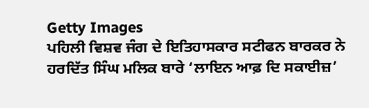Getty Images
ਪਹਿਲੀ ਵਿਸ਼ਵ ਜੰਗ ਦੇ ਇਤਿਹਾਸਕਾਰ ਸਟੀਫਨ ਬਾਰਕਰ ਨੇ ਹਰਦਿੱਤ ਸਿੰਘ ਮਲਿਕ ਬਾਰੇ ‘ਲਾਇਨ ਆਫ਼ ਦਿ ਸਕਾਈਜ਼’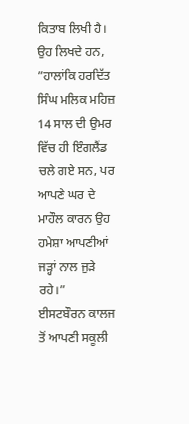ਕਿਤਾਬ ਲਿਖੀ ਹੈ।
ਉਹ ਲਿਖਦੇ ਹਨ, ”ਹਾਲਾਂਕਿ ਹਰਦਿੱਤ ਸਿੰਘ ਮਲਿਕ ਮਹਿਜ਼ 14 ਸਾਲ ਦੀ ਉਮਰ ਵਿੱਚ ਹੀ ਇੰਗਲੈਂਡ ਚਲੇ ਗਏ ਸਨ, ਪਰ ਆਪਣੇ ਘਰ ਦੇ ਮਾਹੌਲ ਕਾਰਨ ਉਹ ਹਮੇਸ਼ਾ ਆਪਣੀਆਂ ਜੜ੍ਹਾਂ ਨਾਲ ਜੁੜੇ ਰਹੇ।”
ਈਸਟਬੌਰਨ ਕਾਲਜ ਤੋਂ ਆਪਣੀ ਸਕੂਲੀ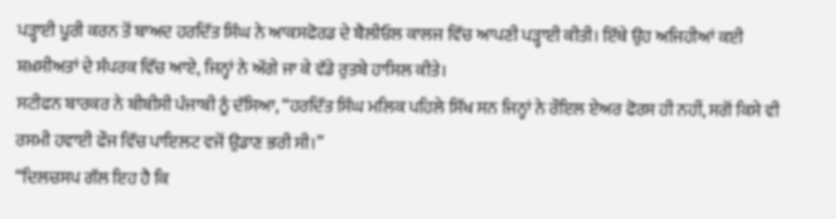ਪੜ੍ਹਾਈ ਪੂਰੀ ਕਰਨ ਤੋਂ ਬਾਅਦ ਹਰਦਿੱਤ ਸਿੰਘ ਨੇ ਆਕਸਫੋਰਡ ਦੇ ਬੈਲੀਓਲ ਕਾਲਜ ਵਿੱਚ ਆਪਣੀ ਪੜ੍ਹਾਈ ਕੀਤੀ। ਇੱਥੇ ਉਹ ਅਜਿਹੀਆਂ ਕਈ ਸ਼ਖ਼ਸੀਅਤਾਂ ਦੇ ਸੰਪਰਕ ਵਿੱਚ ਆਏ, ਜਿਨ੍ਹਾਂ ਨੇ ਅੱਗੇ ਜਾ ਕੇ ਵੱਡੇ ਰੁਤਬੇ ਹਾਸਿਲ ਕੀਤੇ।
ਸਟੀਫਨ ਬਾਰਕਰ ਨੇ ਬੀਬੀਸੀ ਪੰਜਾਬੀ ਨੂੰ ਦੱਸਿਆ, “ਹਰਦਿੱਤ ਸਿੰਘ ਮਲਿਕ ਪਹਿਲੇ ਸਿੱਖ ਸਨ ਜਿਨ੍ਹਾਂ ਨੇ ਰੌਇਲ ਏਅਰ ਫੋਰਸ ਹੀ ਨਹੀਂ, ਸਗੋਂ ਕਿਸੇ ਵੀ ਰਸਮੀ ਹਵਾਈ ਫੌਜ ਵਿੱਚ ਪਾਇਲਟ ਵਜੋਂ ਉਡਾਣ ਭਰੀ ਸੀ।”
“ਦਿਲਚਸਪ ਗੱਲ ਇਹ ਹੈ ਕਿ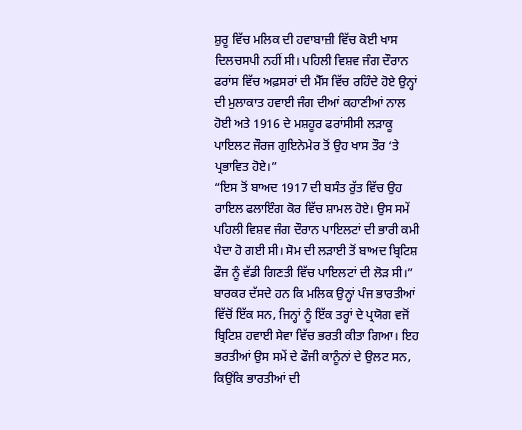ਸ਼ੁਰੂ ਵਿੱਚ ਮਲਿਕ ਦੀ ਹਵਾਬਾਜ਼ੀ ਵਿੱਚ ਕੋਈ ਖਾਸ ਦਿਲਚਸਪੀ ਨਹੀਂ ਸੀ। ਪਹਿਲੀ ਵਿਸ਼ਵ ਜੰਗ ਦੌਰਾਨ ਫਰਾਂਸ ਵਿੱਚ ਅਫ਼ਸਰਾਂ ਦੀ ਮੈੱਸ ਵਿੱਚ ਰਹਿੰਦੇ ਹੋਏ ਉਨ੍ਹਾਂ ਦੀ ਮੁਲਾਕਾਤ ਹਵਾਈ ਜੰਗ ਦੀਆਂ ਕਹਾਣੀਆਂ ਨਾਲ ਹੋਈ ਅਤੇ 1916 ਦੇ ਮਸ਼ਹੂਰ ਫਰਾਂਸੀਸੀ ਲੜਾਕੂ ਪਾਇਲਟ ਜੌਰਜ ਗੁਇਨੇਮੇਰ ਤੋਂ ਉਹ ਖਾਸ ਤੌਰ ‘ਤੇ ਪ੍ਰਭਾਵਿਤ ਹੋਏ।”
“ਇਸ ਤੋਂ ਬਾਅਦ 1917 ਦੀ ਬਸੰਤ ਰੁੱਤ ਵਿੱਚ ਉਹ ਰਾਇਲ ਫਲਾਇੰਗ ਕੋਰ ਵਿੱਚ ਸ਼ਾਮਲ ਹੋਏ। ਉਸ ਸਮੇਂ ਪਹਿਲੀ ਵਿਸ਼ਵ ਜੰਗ ਦੌਰਾਨ ਪਾਇਲਟਾਂ ਦੀ ਭਾਰੀ ਕਮੀ ਪੈਦਾ ਹੋ ਗਈ ਸੀ। ਸੋਮ ਦੀ ਲੜਾਈ ਤੋਂ ਬਾਅਦ ਬ੍ਰਿਟਿਸ਼ ਫੌਜ ਨੂੰ ਵੱਡੀ ਗਿਣਤੀ ਵਿੱਚ ਪਾਇਲਟਾਂ ਦੀ ਲੋੜ ਸੀ।”
ਬਾਰਕਰ ਦੱਸਦੇ ਹਨ ਕਿ ਮਲਿਕ ਉਨ੍ਹਾਂ ਪੰਜ ਭਾਰਤੀਆਂ ਵਿੱਚੋਂ ਇੱਕ ਸਨ, ਜਿਨ੍ਹਾਂ ਨੂੰ ਇੱਕ ਤਰ੍ਹਾਂ ਦੇ ਪ੍ਰਯੋਗ ਵਜੋਂ ਬ੍ਰਿਟਿਸ਼ ਹਵਾਈ ਸੇਵਾ ਵਿੱਚ ਭਰਤੀ ਕੀਤਾ ਗਿਆ। ਇਹ ਭਰਤੀਆਂ ਉਸ ਸਮੇਂ ਦੇ ਫੌਜੀ ਕਾਨੂੰਨਾਂ ਦੇ ਉਲਟ ਸਨ, ਕਿਉਂਕਿ ਭਾਰਤੀਆਂ ਦੀ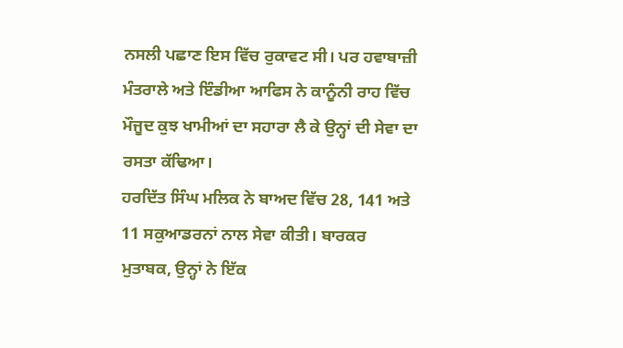ਨਸਲੀ ਪਛਾਣ ਇਸ ਵਿੱਚ ਰੁਕਾਵਟ ਸੀ। ਪਰ ਹਵਾਬਾਜ਼ੀ ਮੰਤਰਾਲੇ ਅਤੇ ਇੰਡੀਆ ਆਫਿਸ ਨੇ ਕਾਨੂੰਨੀ ਰਾਹ ਵਿੱਚ ਮੌਜੂਦ ਕੁਝ ਖਾਮੀਆਂ ਦਾ ਸਹਾਰਾ ਲੈ ਕੇ ਉਨ੍ਹਾਂ ਦੀ ਸੇਵਾ ਦਾ ਰਸਤਾ ਕੱਢਿਆ।
ਹਰਦਿੱਤ ਸਿੰਘ ਮਲਿਕ ਨੇ ਬਾਅਦ ਵਿੱਚ 28, 141 ਅਤੇ 11 ਸਕੁਆਡਰਨਾਂ ਨਾਲ ਸੇਵਾ ਕੀਤੀ। ਬਾਰਕਰ ਮੁਤਾਬਕ, ਉਨ੍ਹਾਂ ਨੇ ਇੱਕ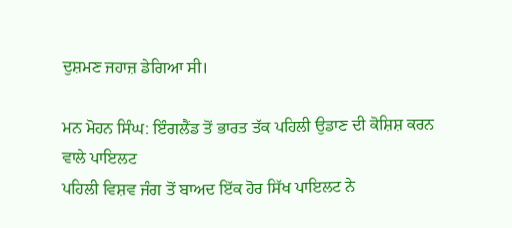ਦੁਸ਼ਮਣ ਜਹਾਜ਼ ਡੇਗਿਆ ਸੀ।

ਮਨ ਮੋਹਨ ਸਿੰਘ: ਇੰਗਲੈਂਡ ਤੋਂ ਭਾਰਤ ਤੱਕ ਪਹਿਲੀ ਉਡਾਣ ਦੀ ਕੋਸ਼ਿਸ਼ ਕਰਨ ਵਾਲੇ ਪਾਇਲਟ
ਪਹਿਲੀ ਵਿਸ਼ਵ ਜੰਗ ਤੋਂ ਬਾਅਦ ਇੱਕ ਹੋਰ ਸਿੱਖ ਪਾਇਲਟ ਨੇ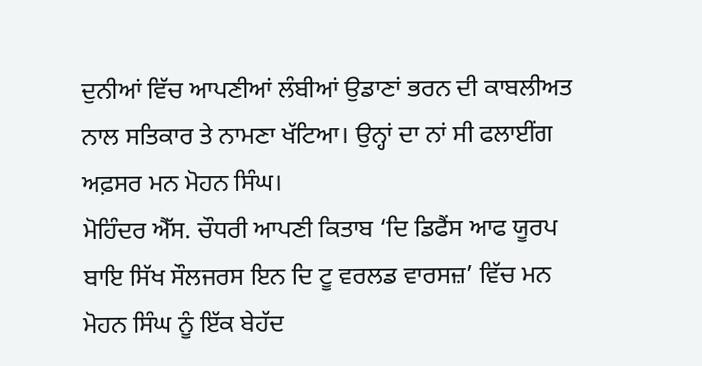ਦੁਨੀਆਂ ਵਿੱਚ ਆਪਣੀਆਂ ਲੰਬੀਆਂ ਉਡਾਣਾਂ ਭਰਨ ਦੀ ਕਾਬਲੀਅਤ ਨਾਲ ਸਤਿਕਾਰ ਤੇ ਨਾਮਣਾ ਖੱਟਿਆ। ਉਨ੍ਹਾਂ ਦਾ ਨਾਂ ਸੀ ਫਲਾਈਂਗ ਅਫ਼ਸਰ ਮਨ ਮੋਹਨ ਸਿੰਘ।
ਮੋਹਿੰਦਰ ਐੱਸ. ਚੌਧਰੀ ਆਪਣੀ ਕਿਤਾਬ ‘ਦਿ ਡਿਫੈਂਸ ਆਫ ਯੂਰਪ ਬਾਇ ਸਿੱਖ ਸੌਲਜਰਸ ਇਨ ਦਿ ਟੂ ਵਰਲਡ ਵਾਰਸਜ਼’ ਵਿੱਚ ਮਨ ਮੋਹਨ ਸਿੰਘ ਨੂੰ ਇੱਕ ਬੇਹੱਦ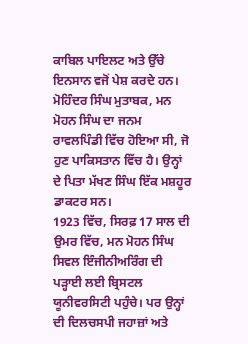ਕਾਬਿਲ ਪਾਇਲਟ ਅਤੇ ਉੱਚੇ ਇਨਸਾਨ ਵਜੋਂ ਪੇਸ਼ ਕਰਦੇ ਹਨ।
ਮੋਹਿੰਦਰ ਸਿੰਘ ਮੁਤਾਬਕ, ਮਨ ਮੋਹਨ ਸਿੰਘ ਦਾ ਜਨਮ ਰਾਵਲਪਿੰਡੀ ਵਿੱਚ ਹੋਇਆ ਸੀ, ਜੋ ਹੁਣ ਪਾਕਿਸਤਾਨ ਵਿੱਚ ਹੈ। ਉਨ੍ਹਾਂ ਦੇ ਪਿਤਾ ਮੱਖਣ ਸਿੰਘ ਇੱਕ ਮਸ਼ਹੂਰ ਡਾਕਟਰ ਸਨ।
1923 ਵਿੱਚ, ਸਿਰਫ਼ 17 ਸਾਲ ਦੀ ਉਮਰ ਵਿੱਚ, ਮਨ ਮੋਹਨ ਸਿੰਘ ਸਿਵਲ ਇੰਜੀਨੀਅਰਿੰਗ ਦੀ ਪੜ੍ਹਾਈ ਲਈ ਬ੍ਰਿਸਟਲ ਯੂਨੀਵਰਸਿਟੀ ਪਹੁੰਚੇ। ਪਰ ਉਨ੍ਹਾਂ ਦੀ ਦਿਲਚਸਪੀ ਜਹਾਜ਼ਾਂ ਅਤੇ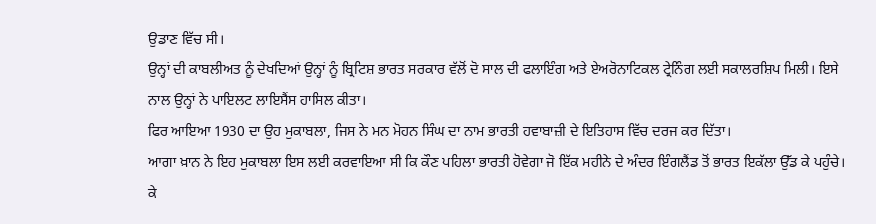ਉਡਾਣ ਵਿੱਚ ਸੀ।
ਉਨ੍ਹਾਂ ਦੀ ਕਾਬਲੀਅਤ ਨੂੰ ਦੇਖਦਿਆਂ ਉਨ੍ਹਾਂ ਨੂੰ ਬ੍ਰਿਟਿਸ਼ ਭਾਰਤ ਸਰਕਾਰ ਵੱਲੋਂ ਦੋ ਸਾਲ ਦੀ ਫਲਾਇੰਗ ਅਤੇ ਏਅਰੋਨਾਟਿਕਲ ਟ੍ਰੇਨਿੰਗ ਲਈ ਸਕਾਲਰਸ਼ਿਪ ਮਿਲੀ। ਇਸੇ ਨਾਲ ਉਨ੍ਹਾਂ ਨੇ ਪਾਇਲਟ ਲਾਇਸੈਂਸ ਹਾਸਿਲ ਕੀਤਾ।
ਫਿਰ ਆਇਆ 1930 ਦਾ ਉਹ ਮੁਕਾਬਲਾ, ਜਿਸ ਨੇ ਮਨ ਮੋਹਨ ਸਿੰਘ ਦਾ ਨਾਮ ਭਾਰਤੀ ਹਵਾਬਾਜ਼ੀ ਦੇ ਇਤਿਹਾਸ ਵਿੱਚ ਦਰਜ ਕਰ ਦਿੱਤਾ।
ਆਗਾ ਖ਼ਾਨ ਨੇ ਇਹ ਮੁਕਾਬਲਾ ਇਸ ਲਈ ਕਰਵਾਇਆ ਸੀ ਕਿ ਕੌਣ ਪਹਿਲਾ ਭਾਰਤੀ ਹੋਵੇਗਾ ਜੋ ਇੱਕ ਮਹੀਨੇ ਦੇ ਅੰਦਰ ਇੰਗਲੈਂਡ ਤੋਂ ਭਾਰਤ ਇਕੱਲਾ ਉੱਡ ਕੇ ਪਹੁੰਚੇ।
ਕੇ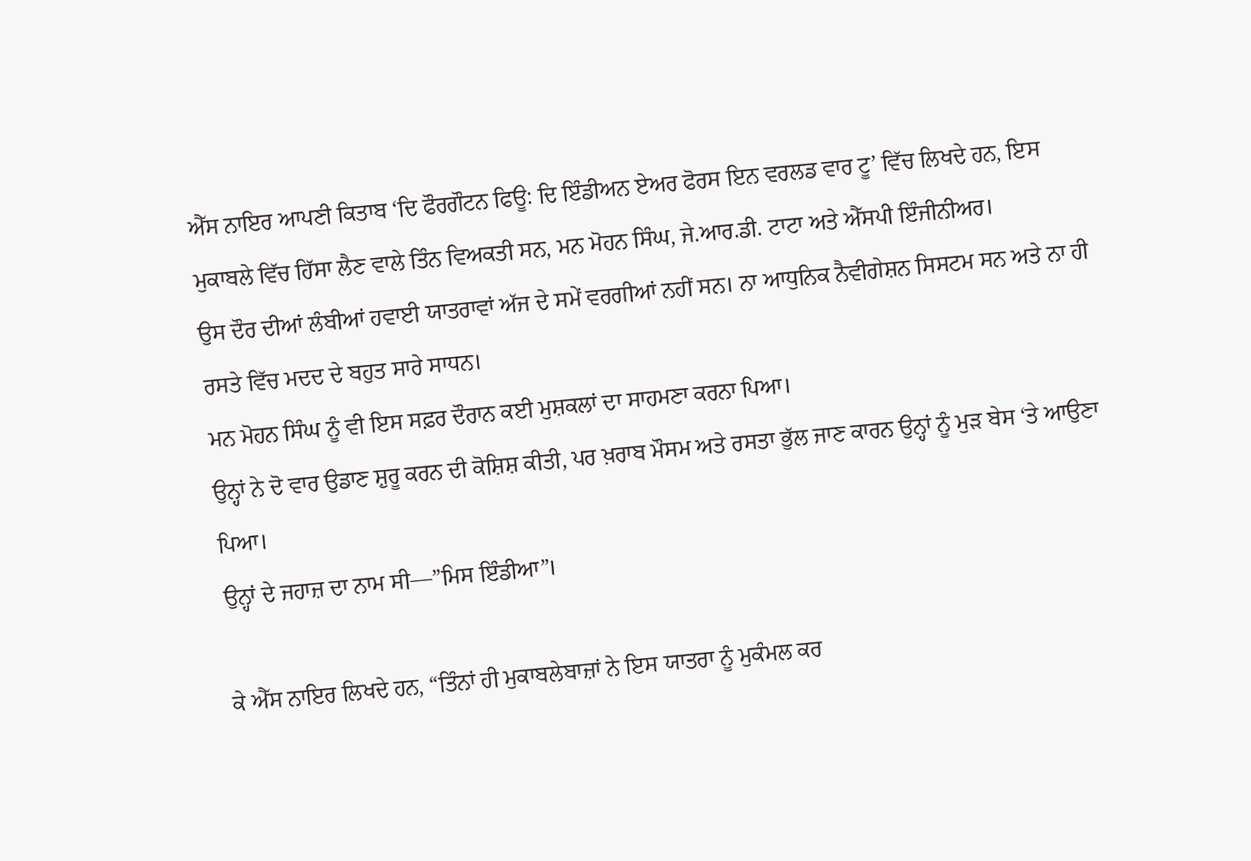ਐੱਸ ਨਾਇਰ ਆਪਣੀ ਕਿਤਾਬ ‘ਦਿ ਫੌਰਗੌਟਨ ਫਿਊ: ਦਿ ਇੰਡੀਅਨ ਏਅਰ ਫੋਰਸ ਇਨ ਵਰਲਡ ਵਾਰ ਟੂ’ ਵਿੱਚ ਲਿਖਦੇ ਹਨ, ਇਸ ਮੁਕਾਬਲੇ ਵਿੱਚ ਹਿੱਸਾ ਲੈਣ ਵਾਲੇ ਤਿੰਨ ਵਿਅਕਤੀ ਸਨ, ਮਨ ਮੋਹਨ ਸਿੰਘ, ਜੇ.ਆਰ.ਡੀ. ਟਾਟਾ ਅਤੇ ਐੱਸਪੀ ਇੰਜੀਨੀਅਰ।
ਉਸ ਦੌਰ ਦੀਆਂ ਲੰਬੀਆਂ ਹਵਾਈ ਯਾਤਰਾਵਾਂ ਅੱਜ ਦੇ ਸਮੇਂ ਵਰਗੀਆਂ ਨਹੀਂ ਸਨ। ਨਾ ਆਧੁਨਿਕ ਨੈਵੀਗੇਸ਼ਨ ਸਿਸਟਮ ਸਨ ਅਤੇ ਨਾ ਹੀ ਰਸਤੇ ਵਿੱਚ ਮਦਦ ਦੇ ਬਹੁਤ ਸਾਰੇ ਸਾਧਨ।
ਮਨ ਮੋਹਨ ਸਿੰਘ ਨੂੰ ਵੀ ਇਸ ਸਫ਼ਰ ਦੌਰਾਨ ਕਈ ਮੁਸ਼ਕਲਾਂ ਦਾ ਸਾਹਮਣਾ ਕਰਨਾ ਪਿਆ।
ਉਨ੍ਹਾਂ ਨੇ ਦੋ ਵਾਰ ਉਡਾਣ ਸ਼ੁਰੂ ਕਰਨ ਦੀ ਕੋਸ਼ਿਸ਼ ਕੀਤੀ, ਪਰ ਖ਼ਰਾਬ ਮੌਸਮ ਅਤੇ ਰਸਤਾ ਭੁੱਲ ਜਾਣ ਕਾਰਨ ਉਨ੍ਹਾਂ ਨੂੰ ਮੁੜ ਬੇਸ ‘ਤੇ ਆਉਣਾ ਪਿਆ।
ਉਨ੍ਹਾਂ ਦੇ ਜਹਾਜ਼ ਦਾ ਨਾਮ ਸੀ—”ਮਿਸ ਇੰਡੀਆ”।

ਕੇ ਐੱਸ ਨਾਇਰ ਲਿਖਦੇ ਹਨ, “ਤਿੰਨਾਂ ਹੀ ਮੁਕਾਬਲੇਬਾਜ਼ਾਂ ਨੇ ਇਸ ਯਾਤਰਾ ਨੂੰ ਮੁਕੰਮਲ ਕਰ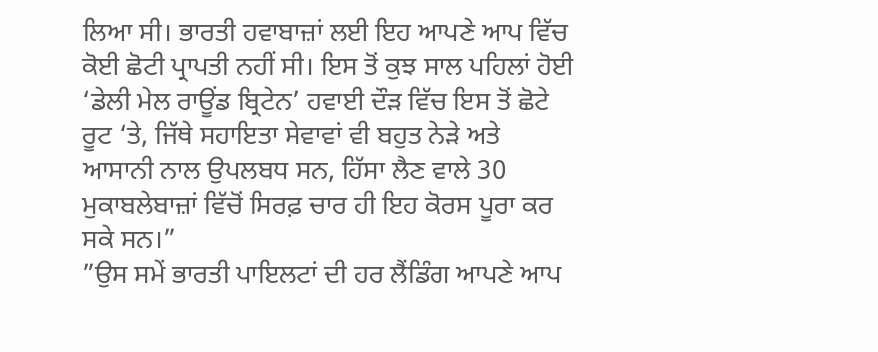ਲਿਆ ਸੀ। ਭਾਰਤੀ ਹਵਾਬਾਜ਼ਾਂ ਲਈ ਇਹ ਆਪਣੇ ਆਪ ਵਿੱਚ ਕੋਈ ਛੋਟੀ ਪ੍ਰਾਪਤੀ ਨਹੀਂ ਸੀ। ਇਸ ਤੋਂ ਕੁਝ ਸਾਲ ਪਹਿਲਾਂ ਹੋਈ ‘ਡੇਲੀ ਮੇਲ ਰਾਊਂਡ ਬ੍ਰਿਟੇਨ’ ਹਵਾਈ ਦੌੜ ਵਿੱਚ ਇਸ ਤੋਂ ਛੋਟੇ ਰੂਟ ‘ਤੇ, ਜਿੱਥੇ ਸਹਾਇਤਾ ਸੇਵਾਵਾਂ ਵੀ ਬਹੁਤ ਨੇੜੇ ਅਤੇ ਆਸਾਨੀ ਨਾਲ ਉਪਲਬਧ ਸਨ, ਹਿੱਸਾ ਲੈਣ ਵਾਲੇ 30 ਮੁਕਾਬਲੇਬਾਜ਼ਾਂ ਵਿੱਚੋਂ ਸਿਰਫ਼ ਚਾਰ ਹੀ ਇਹ ਕੋਰਸ ਪੂਰਾ ਕਰ ਸਕੇ ਸਨ।”
”ਉਸ ਸਮੇਂ ਭਾਰਤੀ ਪਾਇਲਟਾਂ ਦੀ ਹਰ ਲੈਂਡਿੰਗ ਆਪਣੇ ਆਪ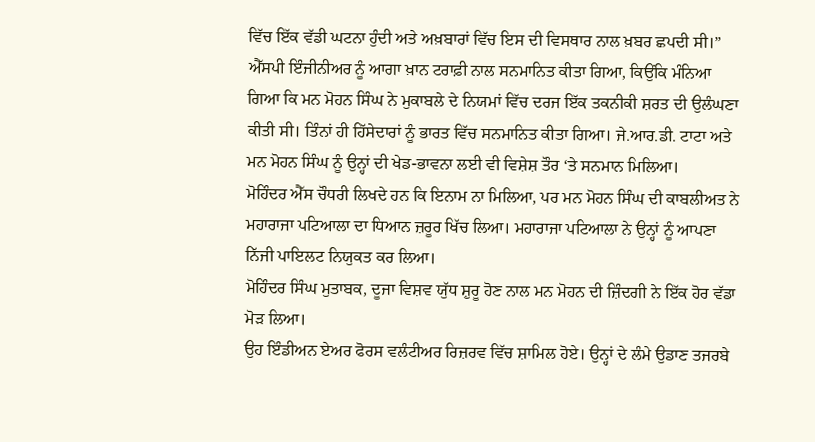ਵਿੱਚ ਇੱਕ ਵੱਡੀ ਘਟਨਾ ਹੁੰਦੀ ਅਤੇ ਅਖ਼ਬਾਰਾਂ ਵਿੱਚ ਇਸ ਦੀ ਵਿਸਥਾਰ ਨਾਲ ਖ਼ਬਰ ਛਪਦੀ ਸੀ।”
ਐੱਸਪੀ ਇੰਜੀਨੀਅਰ ਨੂੰ ਆਗਾ ਖ਼ਾਨ ਟਰਾਫ਼ੀ ਨਾਲ ਸਨਮਾਨਿਤ ਕੀਤਾ ਗਿਆ, ਕਿਉਂਕਿ ਮੰਨਿਆ ਗਿਆ ਕਿ ਮਨ ਮੋਹਨ ਸਿੰਘ ਨੇ ਮੁਕਾਬਲੇ ਦੇ ਨਿਯਮਾਂ ਵਿੱਚ ਦਰਜ ਇੱਕ ਤਕਨੀਕੀ ਸ਼ਰਤ ਦੀ ਉਲੰਘਣਾ ਕੀਤੀ ਸੀ। ਤਿੰਨਾਂ ਹੀ ਹਿੱਸੇਦਾਰਾਂ ਨੂੰ ਭਾਰਤ ਵਿੱਚ ਸਨਮਾਨਿਤ ਕੀਤਾ ਗਿਆ। ਜੇ.ਆਰ.ਡੀ. ਟਾਟਾ ਅਤੇ ਮਨ ਮੋਹਨ ਸਿੰਘ ਨੂੰ ਉਨ੍ਹਾਂ ਦੀ ਖੇਡ-ਭਾਵਨਾ ਲਈ ਵੀ ਵਿਸ਼ੇਸ਼ ਤੌਰ ‘ਤੇ ਸਨਮਾਨ ਮਿਲਿਆ।
ਮੋਹਿੰਦਰ ਐੱਸ ਚੌਧਰੀ ਲਿਖਦੇ ਹਨ ਕਿ ਇਨਾਮ ਨਾ ਮਿਲਿਆ, ਪਰ ਮਨ ਮੋਹਨ ਸਿੰਘ ਦੀ ਕਾਬਲੀਅਤ ਨੇ ਮਹਾਰਾਜਾ ਪਟਿਆਲਾ ਦਾ ਧਿਆਨ ਜ਼ਰੂਰ ਖਿੱਚ ਲਿਆ। ਮਹਾਰਾਜਾ ਪਟਿਆਲਾ ਨੇ ਉਨ੍ਹਾਂ ਨੂੰ ਆਪਣਾ ਨਿੱਜੀ ਪਾਇਲਟ ਨਿਯੁਕਤ ਕਰ ਲਿਆ।
ਮੋਹਿੰਦਰ ਸਿੰਘ ਮੁਤਾਬਕ, ਦੂਜਾ ਵਿਸ਼ਵ ਯੁੱਧ ਸ਼ੁਰੂ ਹੋਣ ਨਾਲ ਮਨ ਮੋਹਨ ਦੀ ਜ਼ਿੰਦਗੀ ਨੇ ਇੱਕ ਹੋਰ ਵੱਡਾ ਮੋੜ ਲਿਆ।
ਉਹ ਇੰਡੀਅਨ ਏਅਰ ਫੋਰਸ ਵਲੰਟੀਅਰ ਰਿਜ਼ਰਵ ਵਿੱਚ ਸ਼ਾਮਿਲ ਹੋਏ। ਉਨ੍ਹਾਂ ਦੇ ਲੰਮੇ ਉਡਾਣ ਤਜਰਬੇ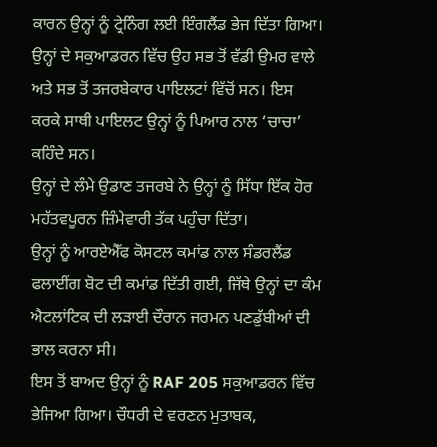ਕਾਰਨ ਉਨ੍ਹਾਂ ਨੂੰ ਟ੍ਰੇਨਿੰਗ ਲਈ ਇੰਗਲੈਂਡ ਭੇਜ ਦਿੱਤਾ ਗਿਆ।
ਉਨ੍ਹਾਂ ਦੇ ਸਕੁਆਡਰਨ ਵਿੱਚ ਉਹ ਸਭ ਤੋਂ ਵੱਡੀ ਉਮਰ ਵਾਲੇ ਅਤੇ ਸਭ ਤੋਂ ਤਜਰਬੇਕਾਰ ਪਾਇਲਟਾਂ ਵਿੱਚੋਂ ਸਨ। ਇਸ ਕਰਕੇ ਸਾਥੀ ਪਾਇਲਟ ਉਨ੍ਹਾਂ ਨੂੰ ਪਿਆਰ ਨਾਲ ‘ਚਾਚਾ’ ਕਹਿੰਦੇ ਸਨ।
ਉਨ੍ਹਾਂ ਦੇ ਲੰਮੇ ਉਡਾਣ ਤਜਰਬੇ ਨੇ ਉਨ੍ਹਾਂ ਨੂੰ ਸਿੱਧਾ ਇੱਕ ਹੋਰ ਮਹੱਤਵਪੂਰਨ ਜ਼ਿੰਮੇਵਾਰੀ ਤੱਕ ਪਹੁੰਚਾ ਦਿੱਤਾ।
ਉਨ੍ਹਾਂ ਨੂੰ ਆਰਏਐੱਫ ਕੋਸਟਲ ਕਮਾਂਡ ਨਾਲ ਸੰਡਰਲੈਂਡ ਫਲਾਈਂਗ ਬੋਟ ਦੀ ਕਮਾਂਡ ਦਿੱਤੀ ਗਈ, ਜਿੱਥੇ ਉਨ੍ਹਾਂ ਦਾ ਕੰਮ ਐਟਲਾਂਟਿਕ ਦੀ ਲੜਾਈ ਦੌਰਾਨ ਜਰਮਨ ਪਣਡੁੱਬੀਆਂ ਦੀ ਭਾਲ ਕਰਨਾ ਸੀ।
ਇਸ ਤੋਂ ਬਾਅਦ ਉਨ੍ਹਾਂ ਨੂੰ RAF 205 ਸਕੁਆਡਰਨ ਵਿੱਚ ਭੇਜਿਆ ਗਿਆ। ਚੌਧਰੀ ਦੇ ਵਰਣਨ ਮੁਤਾਬਕ,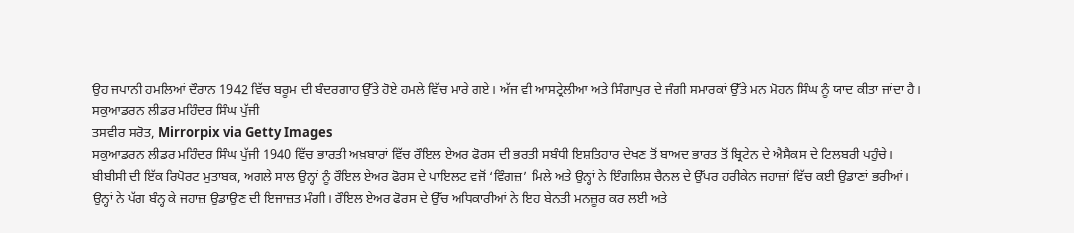ਉਹ ਜਪਾਨੀ ਹਮਲਿਆਂ ਦੌਰਾਨ 1942 ਵਿੱਚ ਬਰੂਮ ਦੀ ਬੰਦਰਗਾਹ ਉੱਤੇ ਹੋਏ ਹਮਲੇ ਵਿੱਚ ਮਾਰੇ ਗਏ। ਅੱਜ ਵੀ ਆਸਟ੍ਰੇਲੀਆ ਅਤੇ ਸਿੰਗਾਪੁਰ ਦੇ ਜੰਗੀ ਸਮਾਰਕਾਂ ਉੱਤੇ ਮਨ ਮੋਹਨ ਸਿੰਘ ਨੂੰ ਯਾਦ ਕੀਤਾ ਜਾਂਦਾ ਹੈ।
ਸਕੁਆਡਰਨ ਲੀਡਰ ਮਹਿੰਦਰ ਸਿੰਘ ਪੁੱਜੀ
ਤਸਵੀਰ ਸਰੋਤ, Mirrorpix via Getty Images
ਸਕੁਆਡਰਨ ਲੀਡਰ ਮਹਿੰਦਰ ਸਿੰਘ ਪੁੱਜੀ 1940 ਵਿੱਚ ਭਾਰਤੀ ਅਖ਼ਬਾਰਾਂ ਵਿੱਚ ਰੌਇਲ ਏਅਰ ਫੋਰਸ ਦੀ ਭਰਤੀ ਸਬੰਧੀ ਇਸ਼ਤਿਹਾਰ ਦੇਖਣ ਤੋਂ ਬਾਅਦ ਭਾਰਤ ਤੋਂ ਬ੍ਰਿਟੇਨ ਦੇ ਐਸੈਕਸ ਦੇ ਟਿਲਬਰੀ ਪਹੁੰਚੇ।
ਬੀਬੀਸੀ ਦੀ ਇੱਕ ਰਿਪੋਰਟ ਮੁਤਾਬਕ, ਅਗਲੇ ਸਾਲ ਉਨ੍ਹਾਂ ਨੂੰ ਰੌਇਲ ਏਅਰ ਫੋਰਸ ਦੇ ਪਾਇਲਟ ਵਜੋਂ ‘ਵਿੰਗਜ਼’ ਮਿਲੇ ਅਤੇ ਉਨ੍ਹਾਂ ਨੇ ਇੰਗਲਿਸ਼ ਚੈਨਲ ਦੇ ਉੱਪਰ ਹਰੀਕੇਨ ਜਹਾਜ਼ਾਂ ਵਿੱਚ ਕਈ ਉਡਾਣਾਂ ਭਰੀਆਂ।
ਉਨ੍ਹਾਂ ਨੇ ਪੱਗ ਬੰਨ੍ਹ ਕੇ ਜਹਾਜ਼ ਉਡਾਉਣ ਦੀ ਇਜਾਜ਼ਤ ਮੰਗੀ। ਰੌਇਲ ਏਅਰ ਫੋਰਸ ਦੇ ਉੱਚ ਅਧਿਕਾਰੀਆਂ ਨੇ ਇਹ ਬੇਨਤੀ ਮਨਜ਼ੂਰ ਕਰ ਲਈ ਅਤੇ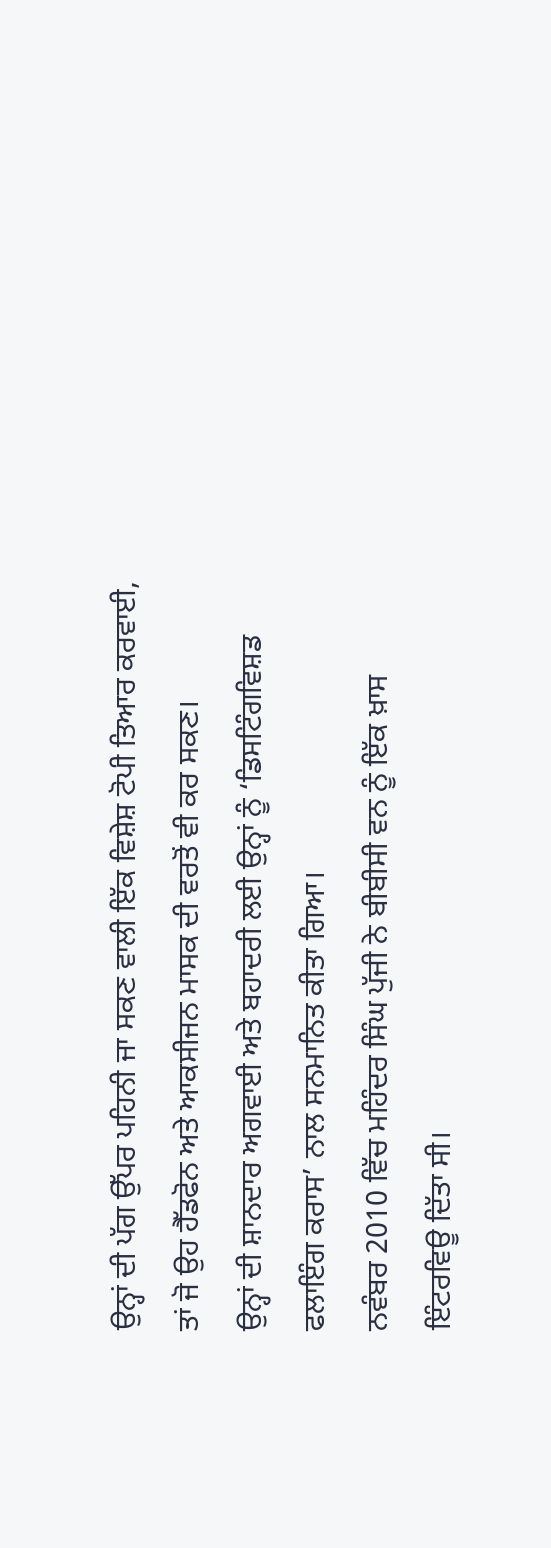ਉਨ੍ਹਾਂ ਦੀ ਪੱਗ ਉੱਪਰ ਪਹਿਨੀ ਜਾ ਸਕਣ ਵਾਲੀ ਇੱਕ ਵਿਸ਼ੇਸ਼ ਟੋਪੀ ਤਿਆਰ ਕਰਵਾਈ, ਤਾਂ ਜੋ ਉਹ ਹੈੱਡਫੋਨ ਅਤੇ ਆਕਸੀਜਨ ਮਾਸਕ ਦੀ ਵਰਤੋਂ ਵੀ ਕਰ ਸਕਣ।
ਉਨ੍ਹਾਂ ਦੀ ਸ਼ਾਨਦਾਰ ਅਗਵਾਈ ਅਤੇ ਬਹਾਦਰੀ ਲਈ ਉਨ੍ਹਾਂ ਨੂੰ ‘ਡਿਸਟਿੰਗਵਿਸ਼ਡ ਫਲਾਇੰਗ ਕਰਾਸ’ ਨਾਲ ਸਨਮਾਨਿਤ ਕੀਤਾ ਗਿਆ।
ਨਵੰਬਰ 2010 ਵਿੱਚ ਮਹਿੰਦਰ ਸਿੰਘ ਪੁੱਜੀ ਨੇ ਬੀਬੀਸੀ ਵਨ ਨੂੰ ਇੱਕ ਖ਼ਾਸ ਇੰਟਰਵਿਊ ਦਿੱਤਾ ਸੀ।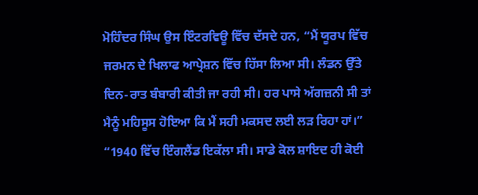ਮੋਹਿੰਦਰ ਸਿੰਘ ਉਸ ਇੰਟਰਵਿਊ ਵਿੱਚ ਦੱਸਦੇ ਹਨ, “ਮੈਂ ਯੂਰਪ ਵਿੱਚ ਜਰਮਨ ਦੇ ਖਿਲਾਫ ਆਪ੍ਰੇਸ਼ਨ ਵਿੱਚ ਹਿੱਸਾ ਲਿਆ ਸੀ। ਲੰਡਨ ਉੱਤੇ ਦਿਨ-ਰਾਤ ਬੰਬਾਰੀ ਕੀਤੀ ਜਾ ਰਹੀ ਸੀ। ਹਰ ਪਾਸੇ ਅੱਗਜ਼ਨੀ ਸੀ ਤਾਂ ਮੈਨੂੰ ਮਹਿਸੂਸ ਹੋਇਆ ਕਿ ਮੈਂ ਸਹੀ ਮਕਸਦ ਲਈ ਲੜ ਰਿਹਾ ਹਾਂ।”
“1940 ਵਿੱਚ ਇੰਗਲੈਂਡ ਇਕੱਲਾ ਸੀ। ਸਾਡੇ ਕੋਲ ਸ਼ਾਇਦ ਹੀ ਕੋਈ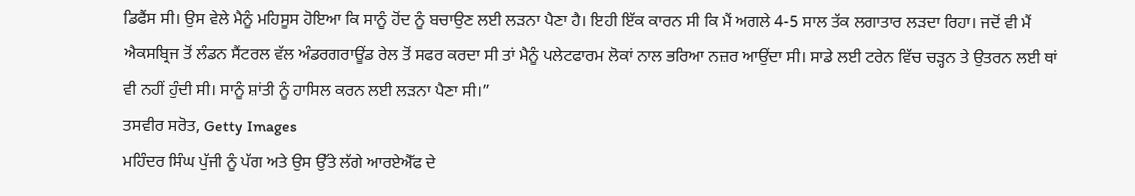ਡਿਫੈਂਸ ਸੀ। ਉਸ ਵੇਲੇ ਮੈਨੂੰ ਮਹਿਸੂਸ ਹੋਇਆ ਕਿ ਸਾਨੂੰ ਹੋਂਦ ਨੂੰ ਬਚਾਉਣ ਲਈ ਲੜਨਾ ਪੈਣਾ ਹੈ। ਇਹੀ ਇੱਕ ਕਾਰਨ ਸੀ ਕਿ ਮੈਂ ਅਗਲੇ 4-5 ਸਾਲ ਤੱਕ ਲਗਾਤਾਰ ਲੜਦਾ ਰਿਹਾ। ਜਦੋਂ ਵੀ ਮੈਂ ਐਕਸਬ੍ਰਿਜ ਤੋਂ ਲੰਡਨ ਸੈਂਟਰਲ ਵੱਲ ਅੰਡਰਗਰਾਊਂਡ ਰੇਲ ਤੋਂ ਸਫਰ ਕਰਦਾ ਸੀ ਤਾਂ ਮੈਨੂੰ ਪਲੇਟਫਾਰਮ ਲੋਕਾਂ ਨਾਲ ਭਰਿਆ ਨਜ਼ਰ ਆਉਂਦਾ ਸੀ। ਸਾਡੇ ਲਈ ਟਰੇਨ ਵਿੱਚ ਚੜ੍ਹਨ ਤੇ ਉਤਰਨ ਲਈ ਥਾਂ ਵੀ ਨਹੀਂ ਹੁੰਦੀ ਸੀ। ਸਾਨੂੰ ਸ਼ਾਂਤੀ ਨੂੰ ਹਾਸਿਲ ਕਰਨ ਲਈ ਲੜਨਾ ਪੈਣਾ ਸੀ।”
ਤਸਵੀਰ ਸਰੋਤ, Getty Images
ਮਹਿੰਦਰ ਸਿੰਘ ਪੁੱਜੀ ਨੂੰ ਪੱਗ ਅਤੇ ਉਸ ਉੱਤੇ ਲੱਗੇ ਆਰਏਐੱਫ ਦੇ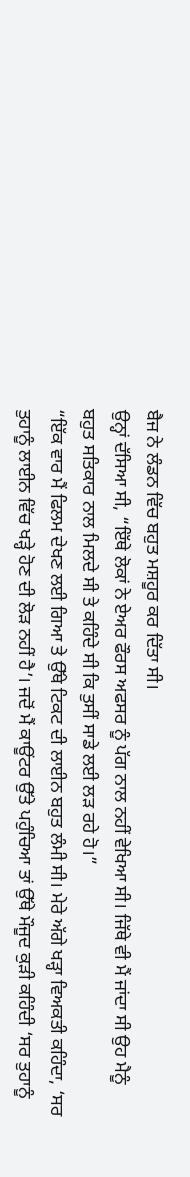ਬੈਜ ਨੇ ਲੰਡਨ ਵਿੱਚ ਬਹੁਤ ਮਸ਼ਹੂਰ ਕਰ ਦਿੱਤਾ ਸੀ।
ਉਨ੍ਹਾਂ ਦੱਸਿਆ ਸੀ, “ਇੱਥੇ ਲੋਕਾਂ ਨੇ ਏਅਰ ਫੌਰਸ ਅਫਸਰ ਨੂੰ ਪੱਗ ਨਾਲ ਨਹੀਂ ਵੇਖਿਆ ਸੀ। ਜਿੱਥੇ ਵੀ ਮੈਂ ਜਾਂਦਾ ਸੀ ਉਹ ਮੈਨੂੰ ਬਹੁਤ ਸਤਿਕਾਰ ਨਾਲ ਮਿਲਦੇ ਸੀ ਤੇ ਕਹਿੰਦੇ ਸੀ ਕਿ ਤੁਸੀਂ ਸਾਡੇ ਲਈ ਲੜ ਰਹੇ ਹੋ।”
“ਇੱਕ ਵਾਰ ਮੈਂ ਫਿਲਮ ਦੇਖਣ ਲਈ ਗਿਆ ਤੇ ਉੱਥੇ ਟਿਕਟ ਦੀ ਲਾਈਨ ਬਹੁਤ ਲੰਮੀ ਸੀ। ਮੇਰੇ ਅੱਗੇ ਖੜ੍ਹਾ ਵਿਅਕਤੀ ਕਹਿੰਦਾ, ‘ਸਰ ਤੁਹਾਨੂੰ ਲਾਈਨ ਵਿੱਚ ਖੜ੍ਹੇ ਹੋਣ ਦੀ ਲੋੜ ਨਹੀਂ ਹੈ’। ਜਦੋਂ ਮੈਂ ਕਾਊਂਟਰ ਉੱਤੇ ਪਹੁੰਚਿਆ ਤਾਂ ਉੱਥੇ ਮੌਜੂਦ ਕੁੜੀ ਕਹਿੰਦੀ ‘ਸਰ ਤੁਹਾਨੂੰ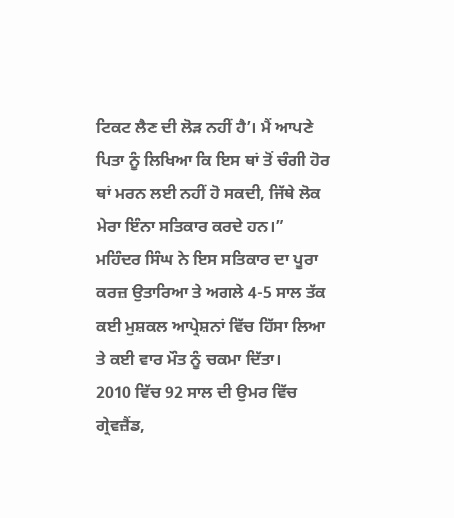ਟਿਕਟ ਲੈਣ ਦੀ ਲੋੜ ਨਹੀਂ ਹੈ’। ਮੈਂ ਆਪਣੇ ਪਿਤਾ ਨੂੰ ਲਿਖਿਆ ਕਿ ਇਸ ਥਾਂ ਤੋਂ ਚੰਗੀ ਹੋਰ ਥਾਂ ਮਰਨ ਲਈ ਨਹੀਂ ਹੋ ਸਕਦੀ, ਜਿੱਥੇ ਲੋਕ ਮੇਰਾ ਇੰਨਾ ਸਤਿਕਾਰ ਕਰਦੇ ਹਨ।”
ਮਹਿੰਦਰ ਸਿੰਘ ਨੇ ਇਸ ਸਤਿਕਾਰ ਦਾ ਪੂਰਾ ਕਰਜ਼ ਉਤਾਰਿਆ ਤੇ ਅਗਲੇ 4-5 ਸਾਲ ਤੱਕ ਕਈ ਮੁਸ਼ਕਲ ਆਪ੍ਰੇਸ਼ਨਾਂ ਵਿੱਚ ਹਿੱਸਾ ਲਿਆ ਤੇ ਕਈ ਵਾਰ ਮੌਤ ਨੂੰ ਚਕਮਾ ਦਿੱਤਾ।
2010 ਵਿੱਚ 92 ਸਾਲ ਦੀ ਉਮਰ ਵਿੱਚ ਗ੍ਰੇਵਜ਼ੈਂਡ,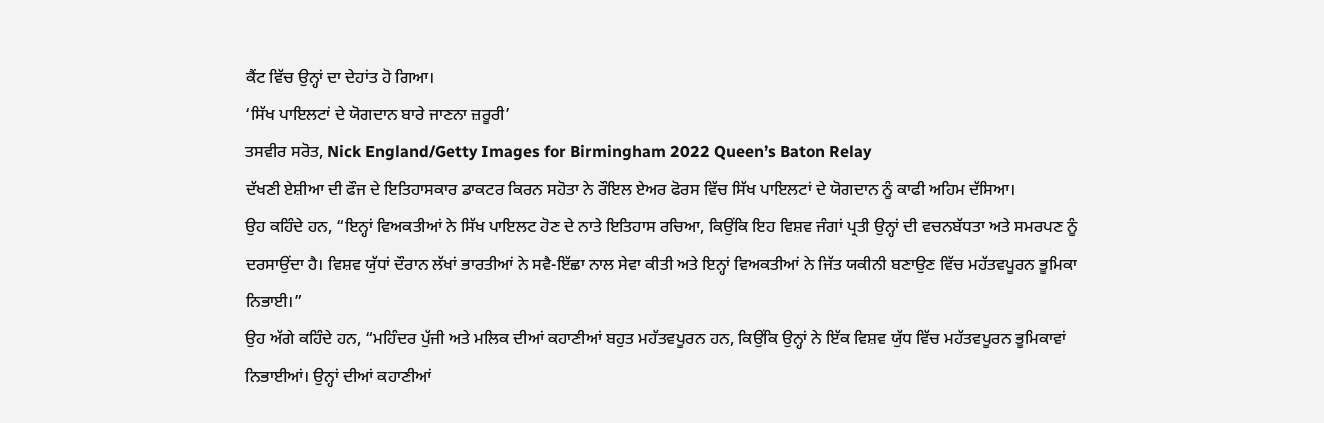ਕੈਂਟ ਵਿੱਚ ਉਨ੍ਹਾਂ ਦਾ ਦੇਹਾਂਤ ਹੋ ਗਿਆ।
‘ਸਿੱਖ ਪਾਇਲਟਾਂ ਦੇ ਯੋਗਦਾਨ ਬਾਰੇ ਜਾਣਨਾ ਜ਼ਰੂਰੀ’
ਤਸਵੀਰ ਸਰੋਤ, Nick England/Getty Images for Birmingham 2022 Queen’s Baton Relay
ਦੱਖਣੀ ਏਸ਼ੀਆ ਦੀ ਫੌਜ ਦੇ ਇਤਿਹਾਸਕਾਰ ਡਾਕਟਰ ਕਿਰਨ ਸਹੋਤਾ ਨੇ ਰੌਇਲ ਏਅਰ ਫੋਰਸ ਵਿੱਚ ਸਿੱਖ ਪਾਇਲਟਾਂ ਦੇ ਯੋਗਦਾਨ ਨੂੰ ਕਾਫੀ ਅਹਿਮ ਦੱਸਿਆ।
ਉਹ ਕਹਿੰਦੇ ਹਨ, “ਇਨ੍ਹਾਂ ਵਿਅਕਤੀਆਂ ਨੇ ਸਿੱਖ ਪਾਇਲਟ ਹੋਣ ਦੇ ਨਾਤੇ ਇਤਿਹਾਸ ਰਚਿਆ, ਕਿਉਂਕਿ ਇਹ ਵਿਸ਼ਵ ਜੰਗਾਂ ਪ੍ਰਤੀ ਉਨ੍ਹਾਂ ਦੀ ਵਚਨਬੱਧਤਾ ਅਤੇ ਸਮਰਪਣ ਨੂੰ ਦਰਸਾਉਂਦਾ ਹੈ। ਵਿਸ਼ਵ ਯੁੱਧਾਂ ਦੌਰਾਨ ਲੱਖਾਂ ਭਾਰਤੀਆਂ ਨੇ ਸਵੈ-ਇੱਛਾ ਨਾਲ ਸੇਵਾ ਕੀਤੀ ਅਤੇ ਇਨ੍ਹਾਂ ਵਿਅਕਤੀਆਂ ਨੇ ਜਿੱਤ ਯਕੀਨੀ ਬਣਾਉਣ ਵਿੱਚ ਮਹੱਤਵਪੂਰਨ ਭੂਮਿਕਾ ਨਿਭਾਈ।”
ਉਹ ਅੱਗੇ ਕਹਿੰਦੇ ਹਨ, “ਮਹਿੰਦਰ ਪੁੱਜੀ ਅਤੇ ਮਲਿਕ ਦੀਆਂ ਕਹਾਣੀਆਂ ਬਹੁਤ ਮਹੱਤਵਪੂਰਨ ਹਨ, ਕਿਉਂਕਿ ਉਨ੍ਹਾਂ ਨੇ ਇੱਕ ਵਿਸ਼ਵ ਯੁੱਧ ਵਿੱਚ ਮਹੱਤਵਪੂਰਨ ਭੂਮਿਕਾਵਾਂ ਨਿਭਾਈਆਂ। ਉਨ੍ਹਾਂ ਦੀਆਂ ਕਹਾਣੀਆਂ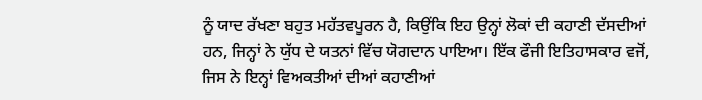ਨੂੰ ਯਾਦ ਰੱਖਣਾ ਬਹੁਤ ਮਹੱਤਵਪੂਰਨ ਹੈ, ਕਿਉਂਕਿ ਇਹ ਉਨ੍ਹਾਂ ਲੋਕਾਂ ਦੀ ਕਹਾਣੀ ਦੱਸਦੀਆਂ ਹਨ, ਜਿਨ੍ਹਾਂ ਨੇ ਯੁੱਧ ਦੇ ਯਤਨਾਂ ਵਿੱਚ ਯੋਗਦਾਨ ਪਾਇਆ। ਇੱਕ ਫੌਜੀ ਇਤਿਹਾਸਕਾਰ ਵਜੋਂ, ਜਿਸ ਨੇ ਇਨ੍ਹਾਂ ਵਿਅਕਤੀਆਂ ਦੀਆਂ ਕਹਾਣੀਆਂ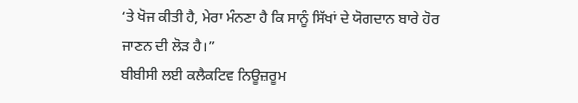‘ਤੇ ਖੋਜ ਕੀਤੀ ਹੈ, ਮੇਰਾ ਮੰਨਣਾ ਹੈ ਕਿ ਸਾਨੂੰ ਸਿੱਖਾਂ ਦੇ ਯੋਗਦਾਨ ਬਾਰੇ ਹੋਰ ਜਾਣਨ ਦੀ ਲੋੜ ਹੈ।”
ਬੀਬੀਸੀ ਲਈ ਕਲੈਕਟਿਵ ਨਿਊਜ਼ਰੂਮ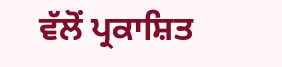ਵੱਲੋਂ ਪ੍ਰਕਾਸ਼ਿਤ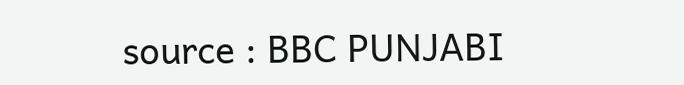source : BBC PUNJABI